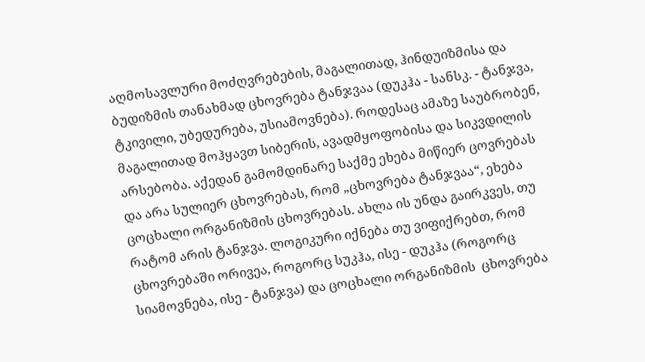აღმოსავლური მოძღვრებების, მაგალითად, ჰინდუიზმისა და ბუდიზმის თანახმად ცხოვრება ტანჯვაა (დუკჰა - სანსკ. - ტანჯვა, ტკივილი, უბედურება, უსიამოვნება). როდესაც ამაზე საუბრობენ, მაგალითად მოჰყავთ სიბერის, ავადმყოფობისა და სიკვდილის არსებობა. აქედან გამომდინარე საქმე ეხება მიწიერ ცოვრებას და არა სულიერ ცხოვრებას, რომ „ცხოვრება ტანჯვაა“, ეხება  ცოცხალი ორგანიზმის ცხოვრებას. ახლა ის უნდა გაირკვეს, თუ რატომ არის ტანჯვა. ლოგიკური იქნება თუ ვიფიქრებთ, რომ ცხოვრებაში ორივეა, როგორც სუკჰა, ისე - დუკჰა (როგორც სიამოვნება, ისე - ტანჯვა) და ცოცხალი ორგანიზმის  ცხოვრება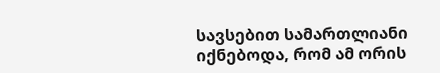სავსებით სამართლიანი იქნებოდა, რომ ამ ორის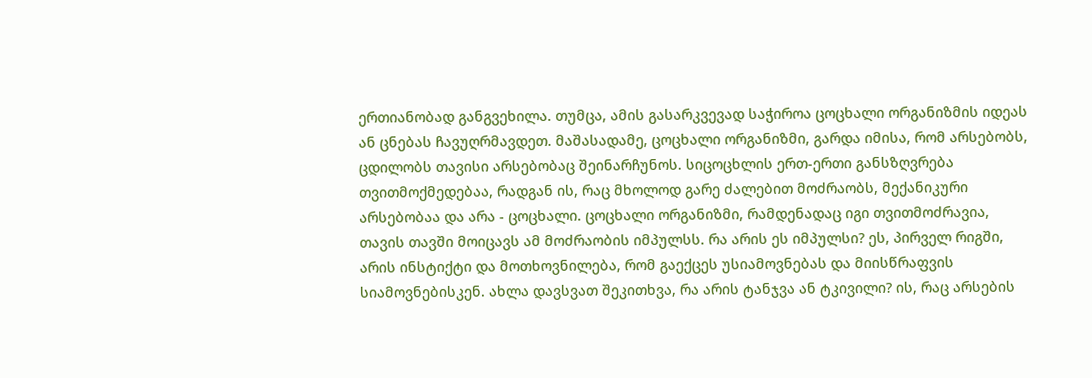ერთიანობად განგვეხილა. თუმცა, ამის გასარკვევად საჭიროა ცოცხალი ორგანიზმის იდეას ან ცნებას ჩავუღრმავდეთ. მაშასადამე, ცოცხალი ორგანიზმი, გარდა იმისა, რომ არსებობს, ცდილობს თავისი არსებობაც შეინარჩუნოს. სიცოცხლის ერთ-ერთი განსზღვრება თვითმოქმედებაა, რადგან ის, რაც მხოლოდ გარე ძალებით მოძრაობს, მექანიკური არსებობაა და არა - ცოცხალი. ცოცხალი ორგანიზმი, რამდენადაც იგი თვითმოძრავია, თავის თავში მოიცავს ამ მოძრაობის იმპულსს. რა არის ეს იმპულსი? ეს, პირველ რიგში, არის ინსტიქტი და მოთხოვნილება, რომ გაექცეს უსიამოვნებას და მიისწრაფვის სიამოვნებისკენ. ახლა დავსვათ შეკითხვა, რა არის ტანჯვა ან ტკივილი? ის, რაც არსების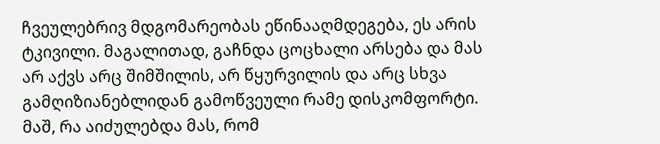ჩვეულებრივ მდგომარეობას ეწინააღმდეგება, ეს არის ტკივილი. მაგალითად, გაჩნდა ცოცხალი არსება და მას არ აქვს არც შიმშილის, არ წყურვილის და არც სხვა გამღიზიანებლიდან გამოწვეული რამე დისკომფორტი. მაშ, რა აიძულებდა მას, რომ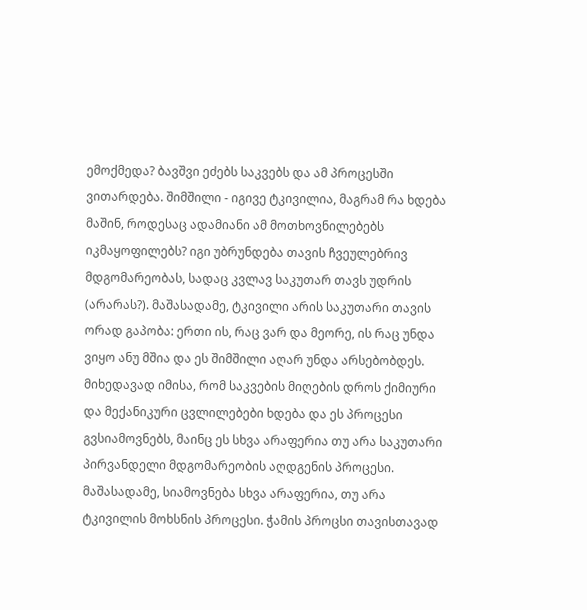ემოქმედა? ბავშვი ეძებს საკვებს და ამ პროცესში ვითარდება. შიმშილი - იგივე ტკივილია, მაგრამ რა ხდება მაშინ, როდესაც ადამიანი ამ მოთხოვნილებებს იკმაყოფილებს? იგი უბრუნდება თავის ჩვეულებრივ მდგომარეობას, სადაც კვლავ საკუთარ თავს უდრის (არარას?). მაშასადამე, ტკივილი არის საკუთარი თავის ორად გაპობა: ერთი ის, რაც ვარ და მეორე, ის რაც უნდა ვიყო ანუ მშია და ეს შიმშილი აღარ უნდა არსებობდეს. მიხედავად იმისა, რომ საკვების მიღების დროს ქიმიური და მექანიკური ცვლილებები ხდება და ეს პროცესი გვსიამოვნებს, მაინც ეს სხვა არაფერია თუ არა საკუთარი პირვანდელი მდგომარეობის აღდგენის პროცესი. მაშასადამე, სიამოვნება სხვა არაფერია, თუ არა ტკივილის მოხსნის პროცესი. ჭამის პროცსი თავისთავად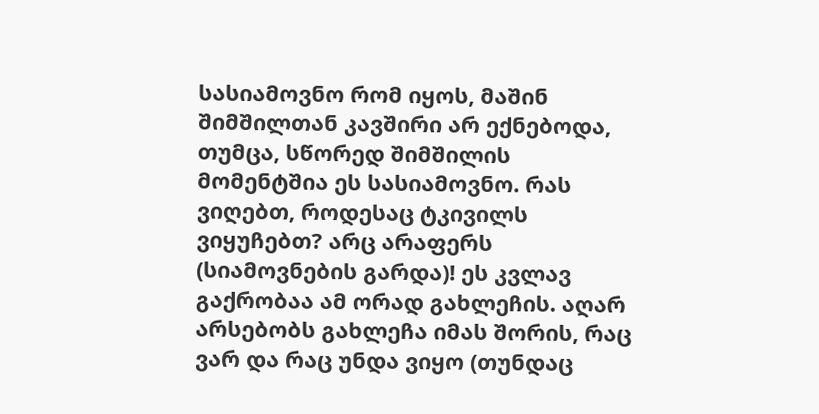სასიამოვნო რომ იყოს, მაშინ შიმშილთან კავშირი არ ექნებოდა, თუმცა, სწორედ შიმშილის მომენტშია ეს სასიამოვნო. რას ვიღებთ, როდესაც ტკივილს ვიყუჩებთ? არც არაფერს (სიამოვნების გარდა)! ეს კვლავ გაქრობაა ამ ორად გახლეჩის. აღარ არსებობს გახლეჩა იმას შორის, რაც ვარ და რაც უნდა ვიყო (თუნდაც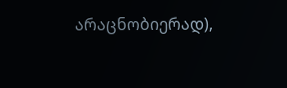არაცნობიერად),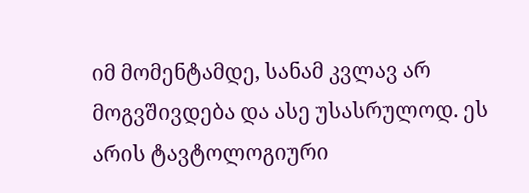იმ მომენტამდე, სანამ კვლავ არ მოგვშივდება და ასე უსასრულოდ. ეს არის ტავტოლოგიური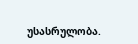უსასრულობა.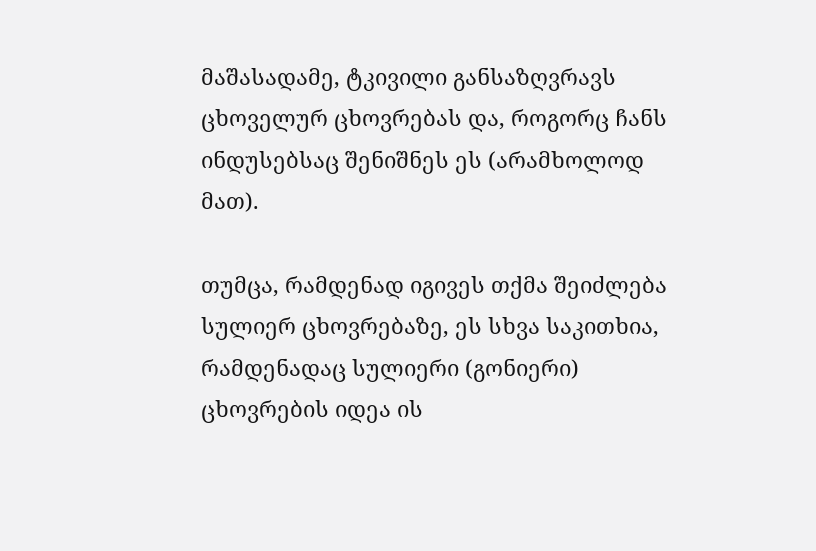მაშასადამე, ტკივილი განსაზღვრავს ცხოველურ ცხოვრებას და, როგორც ჩანს ინდუსებსაც შენიშნეს ეს (არამხოლოდ მათ).

თუმცა, რამდენად იგივეს თქმა შეიძლება სულიერ ცხოვრებაზე, ეს სხვა საკითხია, რამდენადაც სულიერი (გონიერი) ცხოვრების იდეა ის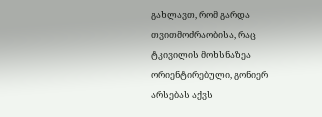გახლავთ, რომ გარდა თვითმოძრაობისა, რაც ტკივილის მოხსნაზეა ორიენტირებული, გონიერ არსებას აქვს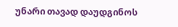უნარი თავად დაუდგინოს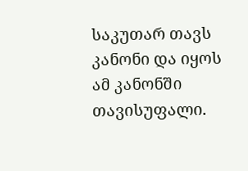საკუთარ თავს კანონი და იყოს ამ კანონში თავისუფალი.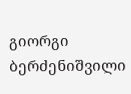გიორგი ბერძენიშვილი